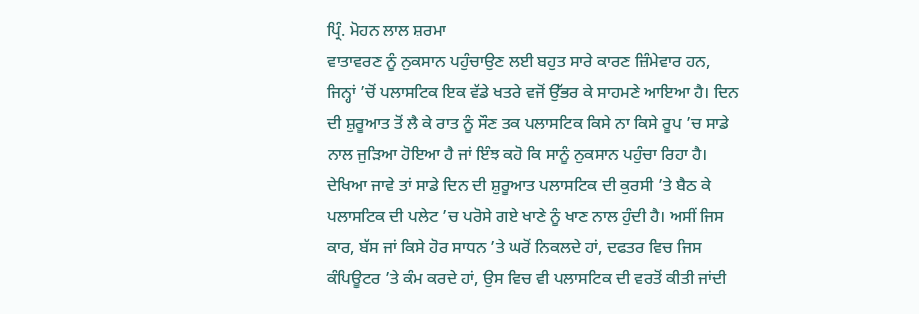ਪ੍ਰਿੰ. ਮੋਹਨ ਲਾਲ ਸ਼ਰਮਾ
ਵਾਤਾਵਰਣ ਨੂੰ ਨੁਕਸਾਨ ਪਹੁੰਚਾਉਣ ਲਈ ਬਹੁਤ ਸਾਰੇ ਕਾਰਣ ਜ਼ਿੰਮੇਵਾਰ ਹਨ, ਜਿਨ੍ਹਾਂ ’ਚੋਂ ਪਲਾਸਟਿਕ ਇਕ ਵੱਡੇ ਖਤਰੇ ਵਜੋਂ ਉੱਭਰ ਕੇ ਸਾਹਮਣੇ ਆਇਆ ਹੈ। ਦਿਨ ਦੀ ਸ਼ੁਰੂਆਤ ਤੋਂ ਲੈ ਕੇ ਰਾਤ ਨੂੰ ਸੌਣ ਤਕ ਪਲਾਸਟਿਕ ਕਿਸੇ ਨਾ ਕਿਸੇ ਰੂਪ ’ਚ ਸਾਡੇ ਨਾਲ ਜੁੜਿਆ ਹੋਇਆ ਹੈ ਜਾਂ ਇੰਝ ਕਹੋ ਕਿ ਸਾਨੂੰ ਨੁਕਸਾਨ ਪਹੁੰਚਾ ਰਿਹਾ ਹੈ।
ਦੇਖਿਆ ਜਾਵੇ ਤਾਂ ਸਾਡੇ ਦਿਨ ਦੀ ਸ਼ੁਰੂਆਤ ਪਲਾਸਟਿਕ ਦੀ ਕੁਰਸੀ ’ਤੇ ਬੈਠ ਕੇ ਪਲਾਸਟਿਕ ਦੀ ਪਲੇਟ ’ਚ ਪਰੋਸੇ ਗਏ ਖਾਣੇ ਨੂੰ ਖਾਣ ਨਾਲ ਹੁੰਦੀ ਹੈ। ਅਸੀਂ ਜਿਸ ਕਾਰ, ਬੱਸ ਜਾਂ ਕਿਸੇ ਹੋਰ ਸਾਧਨ ’ਤੇ ਘਰੋਂ ਨਿਕਲਦੇ ਹਾਂ, ਦਫਤਰ ਵਿਚ ਜਿਸ ਕੰਪਿਊਟਰ ’ਤੇ ਕੰਮ ਕਰਦੇ ਹਾਂ, ਉਸ ਵਿਚ ਵੀ ਪਲਾਸਟਿਕ ਦੀ ਵਰਤੋਂ ਕੀਤੀ ਜਾਂਦੀ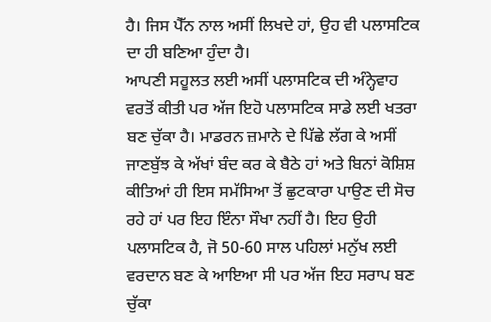ਹੈ। ਜਿਸ ਪੈੱਨ ਨਾਲ ਅਸੀਂ ਲਿਖਦੇ ਹਾਂ, ਉਹ ਵੀ ਪਲਾਸਟਿਕ ਦਾ ਹੀ ਬਣਿਆ ਹੁੰਦਾ ਹੈ।
ਆਪਣੀ ਸਹੂਲਤ ਲਈ ਅਸੀਂ ਪਲਾਸਟਿਕ ਦੀ ਅੰਨ੍ਹੇਵਾਹ ਵਰਤੋਂ ਕੀਤੀ ਪਰ ਅੱਜ ਇਹੋ ਪਲਾਸਟਿਕ ਸਾਡੇ ਲਈ ਖਤਰਾ ਬਣ ਚੁੱਕਾ ਹੈ। ਮਾਡਰਨ ਜ਼ਮਾਨੇ ਦੇ ਪਿੱਛੇ ਲੱਗ ਕੇ ਅਸੀਂ ਜਾਣਬੁੱਝ ਕੇ ਅੱਖਾਂ ਬੰਦ ਕਰ ਕੇ ਬੈਠੇ ਹਾਂ ਅਤੇ ਬਿਨਾਂ ਕੋਸ਼ਿਸ਼ ਕੀਤਿਆਂ ਹੀ ਇਸ ਸਮੱਸਿਆ ਤੋਂ ਛੁਟਕਾਰਾ ਪਾਉਣ ਦੀ ਸੋਚ ਰਹੇ ਹਾਂ ਪਰ ਇਹ ਇੰਨਾ ਸੌਖਾ ਨਹੀਂ ਹੈ। ਇਹ ਉਹੀ ਪਲਾਸਟਿਕ ਹੈ, ਜੋ 50-60 ਸਾਲ ਪਹਿਲਾਂ ਮਨੁੱਖ ਲਈ ਵਰਦਾਨ ਬਣ ਕੇ ਆਇਆ ਸੀ ਪਰ ਅੱਜ ਇਹ ਸਰਾਪ ਬਣ ਚੁੱਕਾ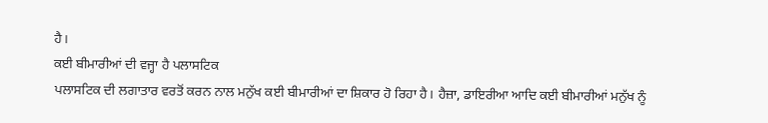ਹੈ।
ਕਈ ਬੀਮਾਰੀਆਂ ਦੀ ਵਜ੍ਹਾ ਹੈ ਪਲਾਸਟਿਕ
ਪਲਾਸਟਿਕ ਦੀ ਲਗਾਤਾਰ ਵਰਤੋਂ ਕਰਨ ਨਾਲ ਮਨੁੱਖ ਕਈ ਬੀਮਾਰੀਆਂ ਦਾ ਸ਼ਿਕਾਰ ਹੋ ਰਿਹਾ ਹੈ। ਹੈਜ਼ਾ, ਡਾਇਰੀਆ ਆਦਿ ਕਈ ਬੀਮਾਰੀਆਂ ਮਨੁੱਖ ਨੂੰ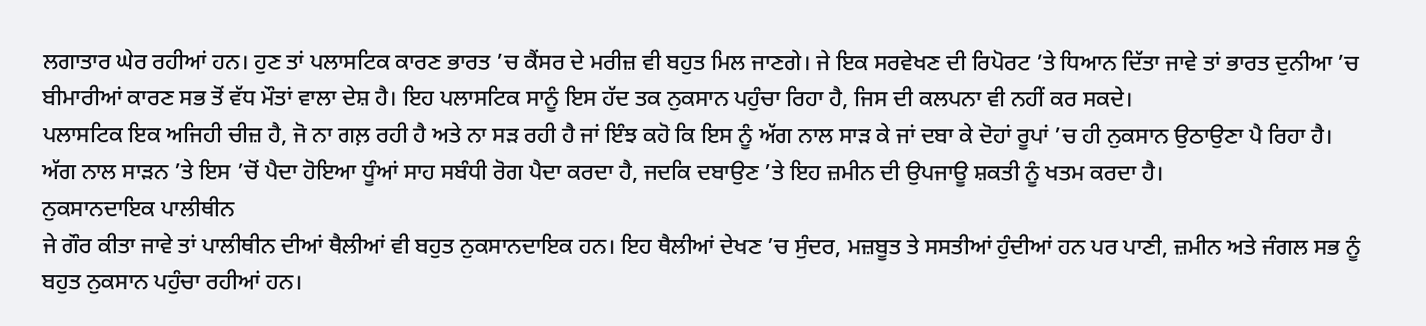ਲਗਾਤਾਰ ਘੇਰ ਰਹੀਆਂ ਹਨ। ਹੁਣ ਤਾਂ ਪਲਾਸਟਿਕ ਕਾਰਣ ਭਾਰਤ ’ਚ ਕੈਂਸਰ ਦੇ ਮਰੀਜ਼ ਵੀ ਬਹੁਤ ਮਿਲ ਜਾਣਗੇ। ਜੇ ਇਕ ਸਰਵੇਖਣ ਦੀ ਰਿਪੋਰਟ ’ਤੇ ਧਿਆਨ ਦਿੱਤਾ ਜਾਵੇ ਤਾਂ ਭਾਰਤ ਦੁਨੀਆ ’ਚ ਬੀਮਾਰੀਆਂ ਕਾਰਣ ਸਭ ਤੋਂ ਵੱਧ ਮੌਤਾਂ ਵਾਲਾ ਦੇਸ਼ ਹੈ। ਇਹ ਪਲਾਸਟਿਕ ਸਾਨੂੰ ਇਸ ਹੱਦ ਤਕ ਨੁਕਸਾਨ ਪਹੁੰਚਾ ਰਿਹਾ ਹੈ, ਜਿਸ ਦੀ ਕਲਪਨਾ ਵੀ ਨਹੀਂ ਕਰ ਸਕਦੇ।
ਪਲਾਸਟਿਕ ਇਕ ਅਜਿਹੀ ਚੀਜ਼ ਹੈ, ਜੋ ਨਾ ਗਲ਼ ਰਹੀ ਹੈ ਅਤੇ ਨਾ ਸੜ ਰਹੀ ਹੈ ਜਾਂ ਇੰਝ ਕਹੋ ਕਿ ਇਸ ਨੂੰ ਅੱਗ ਨਾਲ ਸਾੜ ਕੇ ਜਾਂ ਦਬਾ ਕੇ ਦੋਹਾਂ ਰੂਪਾਂ ’ਚ ਹੀ ਨੁਕਸਾਨ ਉਠਾਉਣਾ ਪੈ ਰਿਹਾ ਹੈ। ਅੱਗ ਨਾਲ ਸਾੜਨ ’ਤੇ ਇਸ ’ਚੋਂ ਪੈਦਾ ਹੋਇਆ ਧੂੰਆਂ ਸਾਹ ਸਬੰਧੀ ਰੋਗ ਪੈਦਾ ਕਰਦਾ ਹੈ, ਜਦਕਿ ਦਬਾਉਣ ’ਤੇ ਇਹ ਜ਼ਮੀਨ ਦੀ ਉਪਜਾਊ ਸ਼ਕਤੀ ਨੂੰ ਖਤਮ ਕਰਦਾ ਹੈ।
ਨੁਕਸਾਨਦਾਇਕ ਪਾਲੀਥੀਨ
ਜੇ ਗੌਰ ਕੀਤਾ ਜਾਵੇ ਤਾਂ ਪਾਲੀਥੀਨ ਦੀਆਂ ਥੈਲੀਆਂ ਵੀ ਬਹੁਤ ਨੁਕਸਾਨਦਾਇਕ ਹਨ। ਇਹ ਥੈਲੀਆਂ ਦੇਖਣ ’ਚ ਸੁੰਦਰ, ਮਜ਼ਬੂਤ ਤੇ ਸਸਤੀਆਂ ਹੁੰਦੀਆਂ ਹਨ ਪਰ ਪਾਣੀ, ਜ਼ਮੀਨ ਅਤੇ ਜੰਗਲ ਸਭ ਨੂੰ ਬਹੁਤ ਨੁਕਸਾਨ ਪਹੁੰਚਾ ਰਹੀਆਂ ਹਨ।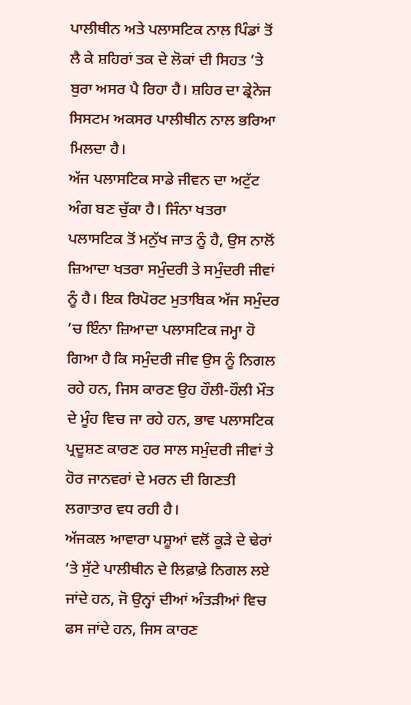ਪਾਲੀਥੀਨ ਅਤੇ ਪਲਾਸਟਿਕ ਨਾਲ ਪਿੰਡਾਂ ਤੋਂ ਲੈ ਕੇ ਸ਼ਹਿਰਾਂ ਤਕ ਦੇ ਲੋਕਾਂ ਦੀ ਸਿਹਤ ’ਤੇ ਬੁਰਾ ਅਸਰ ਪੈ ਰਿਹਾ ਹੈ। ਸ਼ਹਿਰ ਦਾ ਡ੍ਰੇਨੇਜ ਸਿਸਟਮ ਅਕਸਰ ਪਾਲੀਥੀਨ ਨਾਲ ਭਰਿਆ ਮਿਲਦਾ ਹੈ।
ਅੱਜ ਪਲਾਸਟਿਕ ਸਾਡੇ ਜੀਵਨ ਦਾ ਅਟੁੱਟ ਅੰਗ ਬਣ ਚੁੱਕਾ ਹੈ। ਜਿੰਨਾ ਖਤਰਾ ਪਲਾਸਟਿਕ ਤੋਂ ਮਨੁੱਖ ਜਾਤ ਨੂੰ ਹੈ, ਉਸ ਨਾਲੋਂ ਜ਼ਿਆਦਾ ਖਤਰਾ ਸਮੁੰਦਰੀ ਤੇ ਸਮੁੰਦਰੀ ਜੀਵਾਂ ਨੂੰ ਹੈ। ਇਕ ਰਿਪੋਰਟ ਮੁਤਾਬਿਕ ਅੱਜ ਸਮੁੰਦਰ ’ਚ ਇੰਨਾ ਜ਼ਿਆਦਾ ਪਲਾਸਟਿਕ ਜਮ੍ਹਾ ਹੋ ਗਿਆ ਹੈ ਕਿ ਸਮੁੰਦਰੀ ਜੀਵ ਉਸ ਨੂੰ ਨਿਗਲ ਰਹੇ ਹਨ, ਜਿਸ ਕਾਰਣ ਉਹ ਹੌਲੀ-ਹੌਲੀ ਮੌਤ ਦੇ ਮੂੰਹ ਵਿਚ ਜਾ ਰਹੇ ਹਨ, ਭਾਵ ਪਲਾਸਟਿਕ ਪ੍ਰਦੂਸ਼ਣ ਕਾਰਣ ਹਰ ਸਾਲ ਸਮੁੰਦਰੀ ਜੀਵਾਂ ਤੇ ਹੋਰ ਜਾਨਵਰਾਂ ਦੇ ਮਰਨ ਦੀ ਗਿਣਤੀ ਲਗਾਤਾਰ ਵਧ ਰਹੀ ਹੈ।
ਅੱਜਕਲ ਆਵਾਰਾ ਪਸ਼ੂਆਂ ਵਲੋਂ ਕੂੜੇ ਦੇ ਢੇਰਾਂ ’ਤੇ ਸੁੱਟੇ ਪਾਲੀਥੀਨ ਦੇ ਲਿਫ਼ਾਫ਼ੇ ਨਿਗਲ ਲਏ ਜਾਂਦੇ ਹਨ, ਜੋ ਉਨ੍ਹਾਂ ਦੀਆਂ ਅੰਤੜੀਆਂ ਵਿਚ ਫਸ ਜਾਂਦੇ ਹਨ, ਜਿਸ ਕਾਰਣ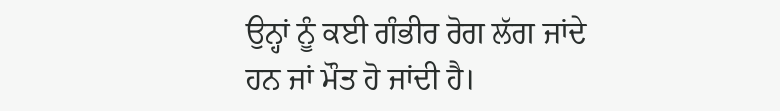ਉਨ੍ਹਾਂ ਨੂੰ ਕਈ ਗੰਭੀਰ ਰੋਗ ਲੱਗ ਜਾਂਦੇ ਹਨ ਜਾਂ ਮੌਤ ਹੋ ਜਾਂਦੀ ਹੈ।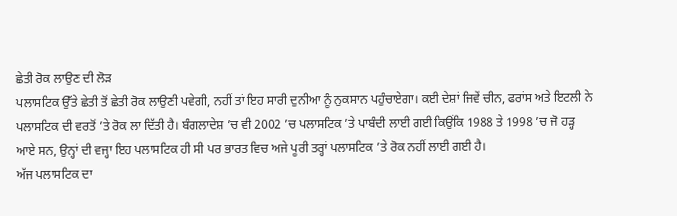ਛੇਤੀ ਰੋਕ ਲਾਉਣ ਦੀ ਲੋੜ
ਪਲਾਸਟਿਕ ਉੱਤੇ ਛੇਤੀ ਤੋਂ ਛੇਤੀ ਰੋਕ ਲਾਉਣੀ ਪਵੇਗੀ, ਨਹੀਂ ਤਾਂ ਇਹ ਸਾਰੀ ਦੁਨੀਆ ਨੂੰ ਨੁਕਸਾਨ ਪਹੁੰਚਾਏਗਾ। ਕਈ ਦੇਸ਼ਾਂ ਜਿਵੇਂ ਚੀਨ, ਫਰਾਂਸ ਅਤੇ ਇਟਲੀ ਨੇ ਪਲਾਸਟਿਕ ਦੀ ਵਰਤੋਂ ’ਤੇ ਰੋਕ ਲਾ ਦਿੱਤੀ ਹੈ। ਬੰਗਲਾਦੇਸ਼ ’ਚ ਵੀ 2002 ’ਚ ਪਲਾਸਟਿਕ ’ਤੇ ਪਾਬੰਦੀ ਲਾਈ ਗਈ ਕਿਉਂਕਿ 1988 ਤੇ 1998 ’ਚ ਜੋ ਹੜ੍ਹ ਆਏ ਸਨ, ਉਨ੍ਹਾਂ ਦੀ ਵਜ੍ਹਾ ਇਹ ਪਲਾਸਟਿਕ ਹੀ ਸੀ ਪਰ ਭਾਰਤ ਵਿਚ ਅਜੇ ਪੂਰੀ ਤਰ੍ਹਾਂ ਪਲਾਸਟਿਕ ’ਤੇ ਰੋਕ ਨਹੀਂ ਲਾਈ ਗਈ ਹੈ।
ਅੱਜ ਪਲਾਸਟਿਕ ਦਾ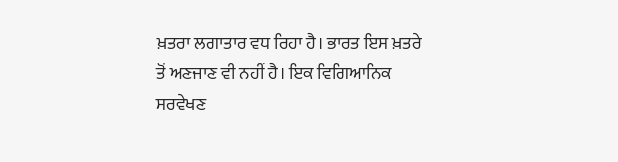ਖ਼ਤਰਾ ਲਗਾਤਾਰ ਵਧ ਰਿਹਾ ਹੈ। ਭਾਰਤ ਇਸ ਖ਼ਤਰੇ ਤੋਂ ਅਣਜਾਣ ਵੀ ਨਹੀਂ ਹੈ। ਇਕ ਵਿਗਿਆਨਿਕ ਸਰਵੇਖਣ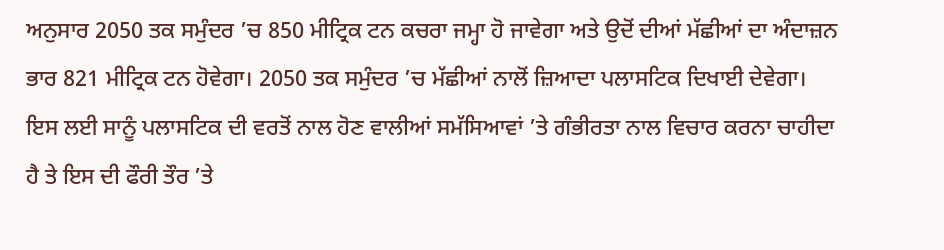ਅਨੁਸਾਰ 2050 ਤਕ ਸਮੁੰਦਰ ’ਚ 850 ਮੀਟ੍ਰਿਕ ਟਨ ਕਚਰਾ ਜਮ੍ਹਾ ਹੋ ਜਾਵੇਗਾ ਅਤੇ ਉਦੋਂ ਦੀਆਂ ਮੱਛੀਆਂ ਦਾ ਅੰਦਾਜ਼ਨ ਭਾਰ 821 ਮੀਟ੍ਰਿਕ ਟਨ ਹੋਵੇਗਾ। 2050 ਤਕ ਸਮੁੰਦਰ ’ਚ ਮੱਛੀਆਂ ਨਾਲੋਂ ਜ਼ਿਆਦਾ ਪਲਾਸਟਿਕ ਦਿਖਾਈ ਦੇਵੇਗਾ। ਇਸ ਲਈ ਸਾਨੂੰ ਪਲਾਸਟਿਕ ਦੀ ਵਰਤੋਂ ਨਾਲ ਹੋਣ ਵਾਲੀਆਂ ਸਮੱਸਿਆਵਾਂ ’ਤੇ ਗੰਭੀਰਤਾ ਨਾਲ ਵਿਚਾਰ ਕਰਨਾ ਚਾਹੀਦਾ ਹੈ ਤੇ ਇਸ ਦੀ ਫੌਰੀ ਤੌਰ ’ਤੇ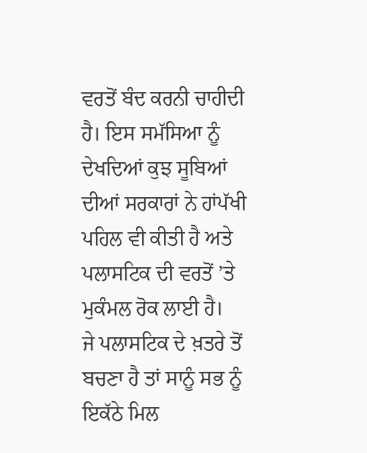ਵਰਤੋਂ ਬੰਦ ਕਰਨੀ ਚਾਹੀਦੀ ਹੈ। ਇਸ ਸਮੱਸਿਆ ਨੂੰ ਦੇਖਦਿਆਂ ਕੁਝ ਸੂਬਿਆਂ ਦੀਆਂ ਸਰਕਾਰਾਂ ਨੇ ਹਾਂਪੱਖੀ ਪਹਿਲ ਵੀ ਕੀਤੀ ਹੈ ਅਤੇ ਪਲਾਸਟਿਕ ਦੀ ਵਰਤੋਂ ’ਤੇ ਮੁਕੰਮਲ ਰੋਕ ਲਾਈ ਹੈ।
ਜੇ ਪਲਾਸਟਿਕ ਦੇ ਖ਼ਤਰੇ ਤੋਂ ਬਚਣਾ ਹੈ ਤਾਂ ਸਾਨੂੰ ਸਭ ਨੂੰ ਇਕੱਠੇ ਮਿਲ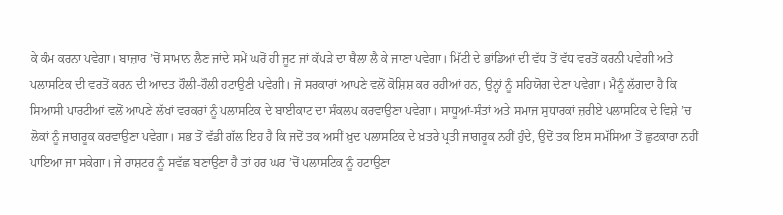ਕੇ ਕੰਮ ਕਰਨਾ ਪਵੇਗਾ। ਬਾਜ਼ਾਰ ’ਚੋਂ ਸਾਮਾਨ ਲੈਣ ਜਾਂਦੇ ਸਮੇਂ ਘਰੋਂ ਹੀ ਜੂਟ ਜਾਂ ਕੱਪੜੇ ਦਾ ਥੈਲਾ ਲੈ ਕੇ ਜਾਣਾ ਪਵੇਗਾ। ਮਿੱਟੀ ਦੇ ਭਾਂਡਿਆਂ ਦੀ ਵੱਧ ਤੋਂ ਵੱਧ ਵਰਤੋਂ ਕਰਨੀ ਪਵੇਗੀ ਅਤੇ ਪਲਾਸਟਿਕ ਦੀ ਵਰਤੋਂ ਕਰਨ ਦੀ ਆਦਤ ਹੌਲੀ-ਹੌਲੀ ਹਟਾਉਣੀ ਪਵੇਗੀ। ਜੋ ਸਰਕਾਰਾਂ ਆਪਣੇ ਵਲੋਂ ਕੋਸ਼ਿਸ਼ ਕਰ ਰਹੀਆਂ ਹਨ, ਉਨ੍ਹਾਂ ਨੂੰ ਸਹਿਯੋਗ ਦੇਣਾ ਪਵੇਗਾ। ਮੈਨੂੰ ਲੱਗਦਾ ਹੈ ਕਿ ਸਿਆਸੀ ਪਾਰਟੀਆਂ ਵਲੋਂ ਆਪਣੇ ਲੱਖਾਂ ਵਰਕਰਾਂ ਨੂੰ ਪਲਾਸਟਿਕ ਦੇ ਬਾਈਕਾਟ ਦਾ ਸੰਕਲਪ ਕਰਵਾਉਣਾ ਪਵੇਗਾ। ਸਾਧੂਆਂ-ਸੰਤਾਂ ਅਤੇ ਸਮਾਜ ਸੁਧਾਰਕਾਂ ਜ਼ਰੀਏ ਪਲਾਸਟਿਕ ਦੇ ਵਿਸ਼ੇ ’ਚ ਲੋਕਾਂ ਨੂੰ ਜਾਗਰੂਕ ਕਰਵਾਉਣਾ ਪਵੇਗਾ। ਸਭ ਤੋਂ ਵੱਡੀ ਗੱਲ ਇਹ ਹੈ ਕਿ ਜਦੋਂ ਤਕ ਅਸੀਂ ਖ਼ੁਦ ਪਲਾਸਟਿਕ ਦੇ ਖ਼ਤਰੇ ਪ੍ਰਤੀ ਜਾਗਰੂਕ ਨਹੀਂ ਹੁੰਦੇ, ਉਦੋਂ ਤਕ ਇਸ ਸਮੱਸਿਆ ਤੋਂ ਛੁਟਕਾਰਾ ਨਹੀਂ ਪਾਇਆ ਜਾ ਸਕੇਗਾ। ਜੇ ਰਾਸ਼ਟਰ ਨੂੰ ਸਵੱਛ ਬਣਾਉਣਾ ਹੈ ਤਾਂ ਹਰ ਘਰ ’ਚੋਂ ਪਲਾਸਟਿਕ ਨੂੰ ਹਟਾਉਣਾ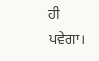ਹੀ ਪਵੇਗਾ।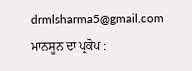drmlsharma5@gmail.com
ਮਾਨਸੂਨ ਦਾ ਪ੍ਰਕੋਪ :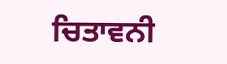ਚਿਤਾਵਨੀ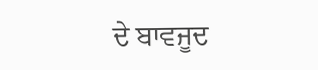ਦੇ ਬਾਵਜੂਦ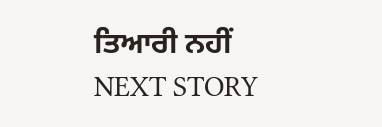ਤਿਆਰੀ ਨਹੀਂ
NEXT STORY